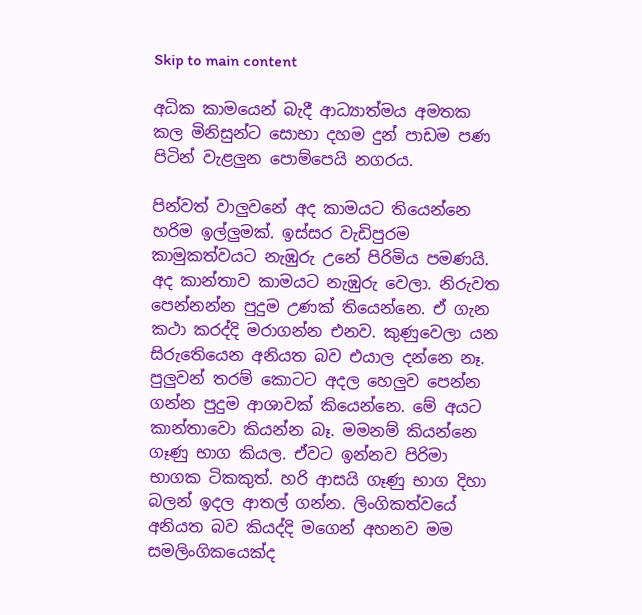Skip to main content

අධික කාමයෙන් බැදී ආධ්‍යාත්මය අමතක කල මිනිසුන්ට සොභා දහම දුන් පාඩම පණ පිටින් වැළලුන පොම්පෙයි නගරය.

පින්වත් වාලුවනේ අද කාමයට තියෙන්නෙ හරිම ඉල්ලුමක්. ඉස්සර වැඩිපුරම කාමුකත්වයට නැඹුරු උනේ පිරිමිය පමණයි. අද කාන්තාව කාමයට නැඹුරු වෙලා. නිරුවත පෙන්නන්න පුදුම උණක් තියෙන්නෙ. ඒ ගැන කථා කරද්දි මරාගන්න එනව. කුණුවෙලා යන සිරු‍තෙියෙන අනියත බව එයාල දන්නෙ නෑ. පුලුවන් තරම් කොටට අදල හෙලුව පෙන්න ගන්න පුදුම ආශාවක් කියෙන්නෙ. මේ අයට කාන්තාවො කියන්න බෑ. මමනම් කියන්නෙ ගෑණු භාග කියල. ඒවට ඉන්නව පිරිමා භාගක ටිකකුත්. හරි ආසයි ගෑණු භාග දිහා බලන් ඉදල ආතල් ගන්න. ලිංගිකත්වයේ අනියත බව කියද්දි මගෙන් අහනව මම සමලිංගිකයෙක්ද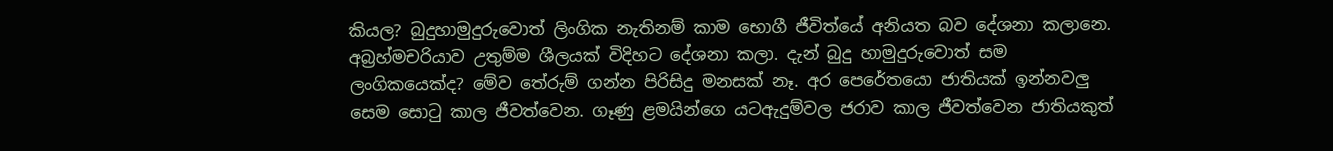කියල? බුදුහාමුදුරුවොත් ලිංගික නැතිනම් කාම භොගී ජීවිත්යේ අනියත බව දේශනා කලානෙ. අබ්‍රහ්මචරියාව උතුම්ම ශීලයක් විදිහට දේශනා කලා. දැන් බුදු හාමුදුරුවොත් සම ලංගිකයෙක්ද? මේව තේරුම් ගන්න පිරිසිදු මනසක් නෑ. අර පෙරේතයො ජාතියක් ඉන්නවලු සෙම සොටු කාල ජීවත්වෙන. ගෑණු ළමයින්ගෙ යටඇදුම්වල ජරාව කාල ජීවත්වෙන ජාතියකුත්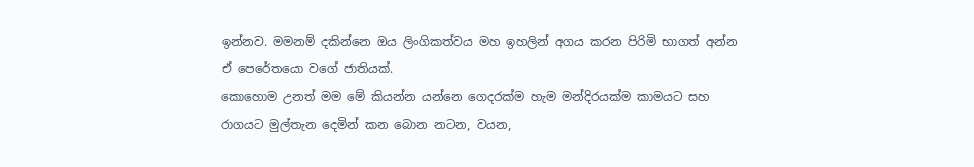ඉන්නව. මමනම් දකින්නෙ ඔය ලිංගිකත්වය මහ ඉහලින් අගය කරන පිරිමි භාගත් අන්න ඒ පෙරේතයො වගේ ජාතියක්.
කොහොම උනත් මම මේ කියන්න යන්නෙ ගෙදරක්ම හැම මන්දිරයක්ම කාමයට සහ රාගයට මුල්තැන දෙමින් කන බොන නටන, වයන,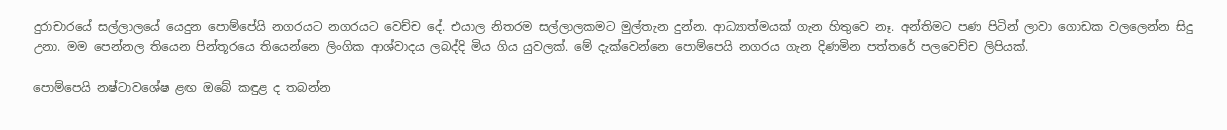දුරාචාරයේ සල්ලාලයේ යෙදුන පොම්පේයි නගරයට නගරයට වෙච්ච දේ. එයාල නිතරම සල්ලාලකමට මුල්තැන දුන්න. ආධ්‍යාත්මයක් ගැන හිතුවෙ නෑ. අන්තිමට පණ පිටින් ලාවා ගොඩක වලලෙන්න සිදු උනා. මම පෙන්නල තියෙන පින්තූරයෙ තියෙන්නෙ ලිංගික ආශ්වාදය ලබද්දි මිය ගිය යුවලක්. මේ දැක්වෙන්නෙ පොම්පෙයි නගරය ගැන දිණමින පත්තරේ පලවෙච්ච ලිපියක්.

පොම්පෙයි නෂ්ටාවශේෂ ළඟ ඔබේ කඳුළ ද තබන්න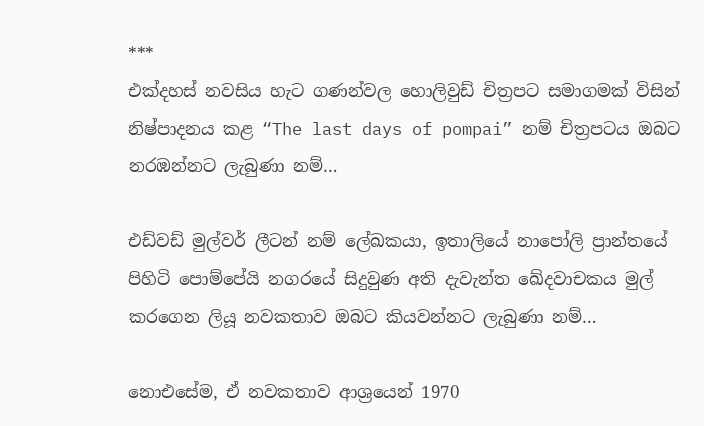***
එක්දහස් නවසිය හැට ගණන්වල හොලිවුඩ් චිත්‍රපට සමාගමක් විසින් නිෂ්පාදනය කළ “The last days of pompai” නම් චිත්‍රපටය ඔබට නරඹන්නට ලැබුණා නම්…

එඩ්වඩ් මුල්වර් ලීටන් නම් ලේඛකයා, ඉතාලියේ නාපෝලි ප්‍රාන්තයේ පිහිටි පොම්පේයි නගරයේ සිදුවුණ අති දැවැන්ත ඛේදවාචකය මුල් කරගෙන ලියූ නවකතාව ඔබට කියවන්නට ලැබුණා නම්…

නොඑසේම, ඒ නවකතාව ආශ්‍රයෙන් 1970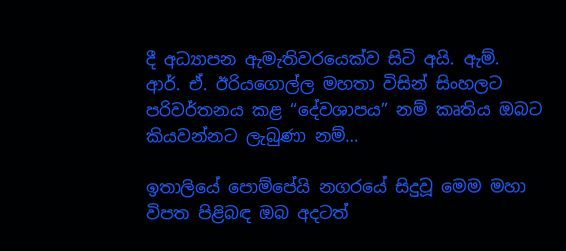දී අධ්‍යාපන ඇමැතිවරයෙක්ව සිටි අයි. ඇම්. ආර්. ඒ. ඊරියගොල්ල මහතා විසින් සිංහලට පරිවර්තනය කළ “දේවශාපය” නම් කෘතිය ඔබට කියවන්නට ලැබුණා නම්…

ඉතාලියේ පොම්පේයි නගරයේ සිදුවූ මෙම මහා විපත පිළිබඳ ඔබ අදටත්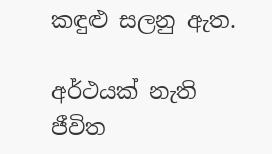කඳුළු සලනු ඇත.

අර්ථයක් නැති ජීවිත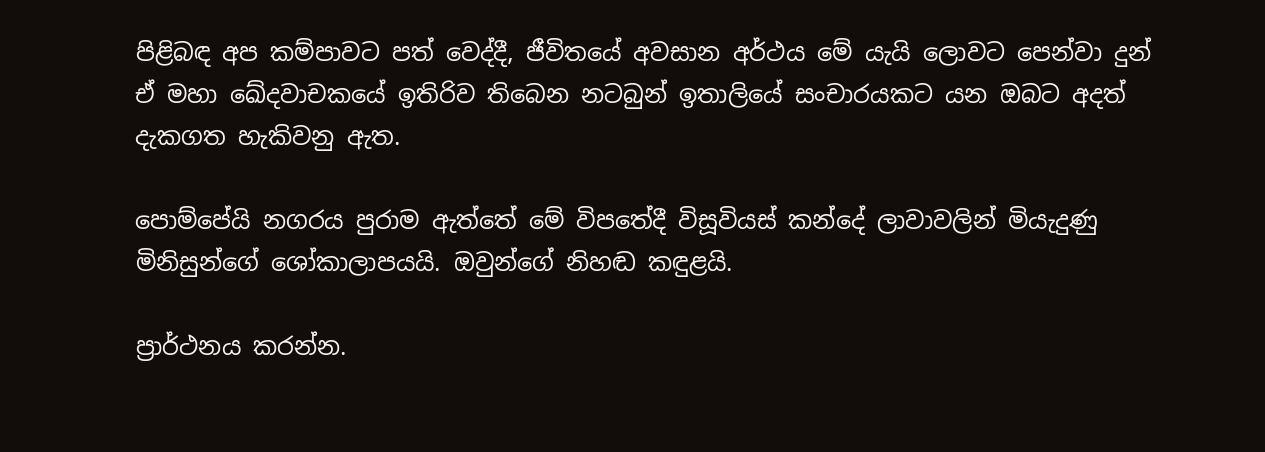පිළිබඳ අප කම්පාවට පත් වෙද්දී, ජීවිතයේ අවසාන අර්ථය මේ යැයි ලොවට පෙන්වා දුන් ඒ මහා ඛේදවාචකයේ ඉතිරිව තිබෙන නටබුන් ඉතාලියේ සංචාරයකට යන ඔබට අදත් දැකගත හැකිවනු ඇත.

පොම්පේයි නගරය පුරාම ඇත්තේ මේ විපතේදී විසූවියස් කන්දේ ලාවාවලින් මියැදුණු මිනිසුන්ගේ ශෝකාලාපයයි. ඔවුන්ගේ නිහඬ කඳුළයි.

ප්‍රාර්ථනය කරන්න.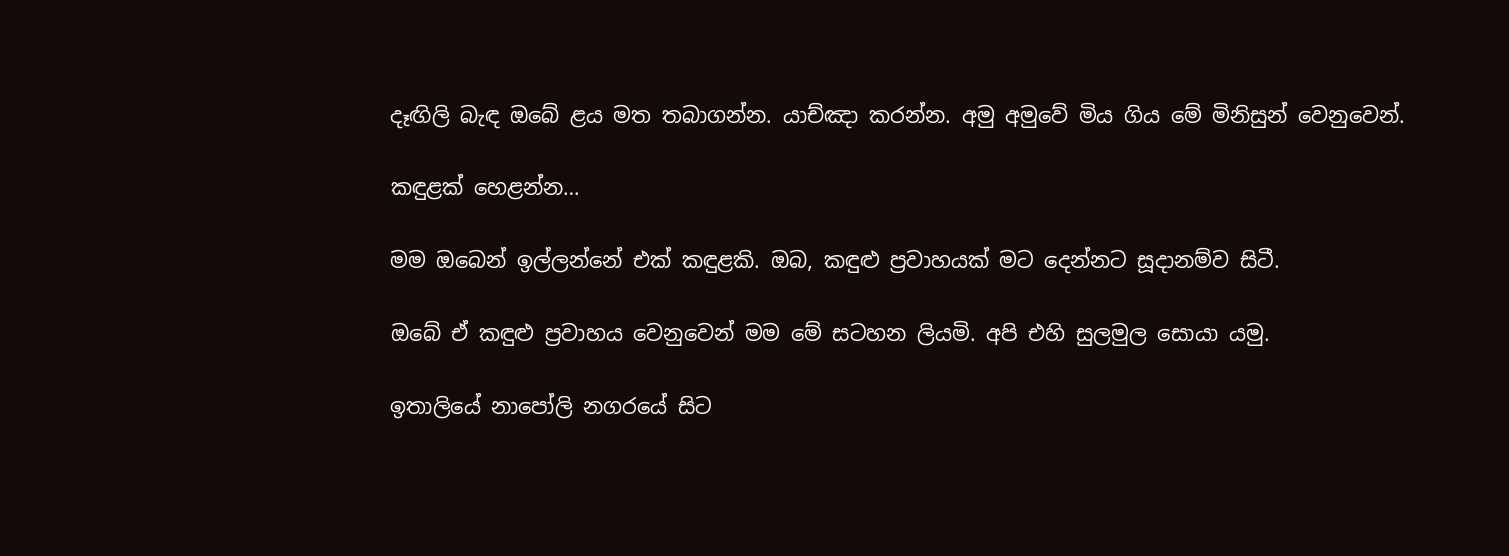දෑඟිලි බැඳ ඔබේ ළය මත තබාගන්න. යාච්ඤා කරන්න. අමු අමුවේ මිය ගිය මේ මිනිසුන් වෙනුවෙන්.

කඳුළක් හෙළන්න…

මම ඔබෙන් ඉල්ලන්නේ එක් කඳුළකි. ඔබ, කඳුළු ප්‍රවාහයක් මට දෙන්නට සූදානම්ව සිටී.

ඔබේ ඒ කඳුළු ප්‍රවාහය වෙනුවෙන් මම මේ සටහන ලියමි. අපි එහි සුලමුල සොයා යමු.

ඉතාලියේ නාපෝලි නගරයේ සිට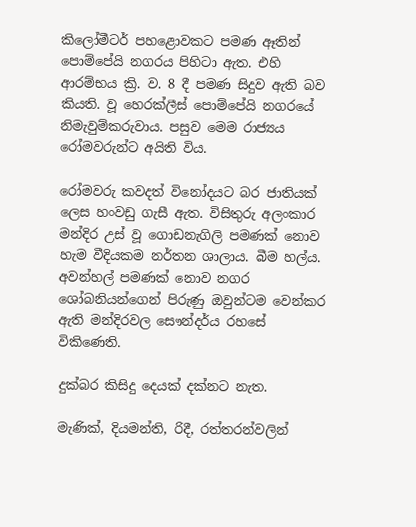කිලෝමීටර් පහළොවකට පමණ ඈතින් පොම්පේයි නගරය පිහිටා ඇත. එහි ආරම්භය ක්‍රි. ව. 8 දී පමණ සිදුව ඇති බව කියති. වූ හෙරක්ලීස් පොම්පේයි නගරයේ නිමැවුම්කරුවාය. පසුව මෙම රාජ්‍යය රෝමවරුන්ට අයිති විය.

රෝමවරු කවදත් විනෝදයට බර ජාතියක් ලෙස හංවඩු ගැසී ඇත. විසිතුරු අලංකාර මන්දිර උස් වූ ගොඩනැගිලි පමණක් නොව හැම වීදියකම නර්තන ශාලාය. බීම හල්ය. අවන්හල් පමණක් නොව නගර ශෝබනියන්ගෙන් පිරුණු ඔවුන්ටම වෙන්කර ඇති මන්දිරවල සෞන්දර්ය රහසේ විකිණෙති.

දුක්බර කිසිදු දෙයක් දක්නට නැත.

මැණික්, දියමන්ති, රිදී, රත්තරන්වලින්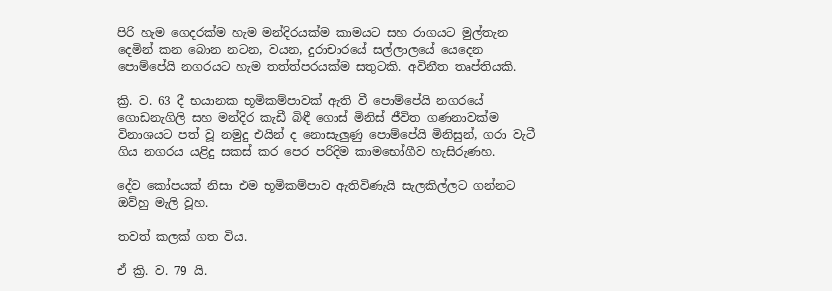පිරි හැම ගෙදරක්ම හැම මන්දිරයක්ම කාමයට සහ රාගයට මුල්තැන දෙමින් කන බොන නටන, වයන, දුරාචාරයේ සල්ලාලයේ යෙදෙන පොම්පේයි නගරයට හැම තත්ත්පරයක්ම සතුටකි. අවිනීත තෘප්තියකි.

ක්‍රි. ව. 63 දී භයානක භූමිකම්පාවක් ඇති වී පොම්පේයි නගරයේ ගොඩනැගිලි සහ මන්දිර කැඩී බිඳී ගොස් මිනිස් ජීවිත ගණනාවක්ම විනාශයට පත් වූ නමුදු එයින් ද නොසැලුණු පොම්පේයි මිනිසුන්, ගරා වැටී ගිය නගරය යළිදු සකස් කර පෙර පරිදිම කාමභෝගීව හැසිරුණහ.

දේව කෝපයක් නිසා එම භූමිකම්පාව ඇතිවිණැයි සැලකිල්ලට ගන්නට ඔව්හු මැලි වූහ.

තවත් කලක් ගත විය.

ඒ ක්‍රි. ව. 79 යි.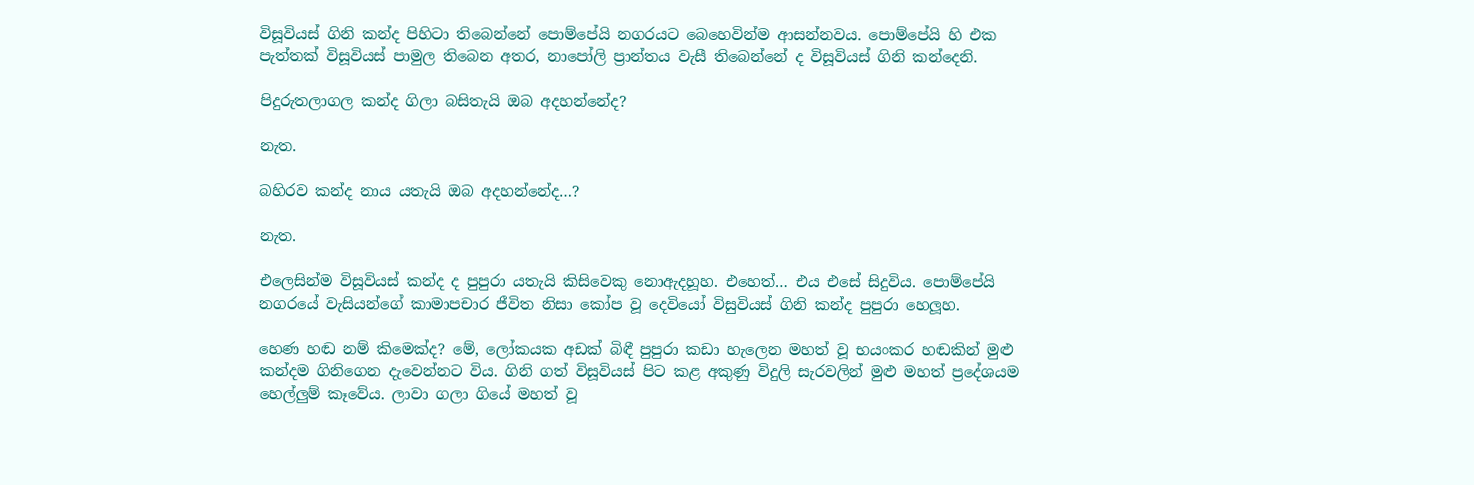විසූවියස් ගිනි කන්ද පිහිටා තිබෙන්නේ පොම්පේයි නගරයට බෙහෙවින්ම ආසන්නවය. පොම්පේයි හි එක පැත්තක් විසූවියස් පාමුල තිබෙන අතර, නාපෝලි ප්‍රාන්තය වැසී තිබෙන්නේ ද විසූවියස් ගිනි කන්දෙනි.

පිදුරුතලාගල කන්ද ගිලා බසිතැයි ඔබ අදහන්නේද?

නැත.

බහිරව කන්ද නාය යතැයි ඔබ අදහන්නේද…?

නැත.

එලෙසින්ම විසූවියස් කන්ද ද පුපුරා යතැයි කිසිවෙකු නොඇදහූහ. එහෙත්… එය එසේ සිදුවිය. පොම්පේයි නගරයේ වැසියන්ගේ කාමාපචාර ජීවිත නිසා කෝප වූ දෙවියෝ විසුවියස් ගිනි කන්ද පුපුරා හෙලූහ.

හෙණ හඬ නම් කිමෙක්ද? මේ, ලෝකයක අඩක් බිඳී පුපුරා කඩා හැලෙන මහත් වූ භයංකර හඬකින් මුළු කන්දම ගිනිගෙන දැවෙන්නට විය. ගිනි ගත් විසූවියස් පිට කළ අකුණු විදුලි සැරවලින් මුළු මහත් ප්‍රදේශයම හෙල්ලුම් කෑවේය. ලාවා ගලා ගියේ මහත් වූ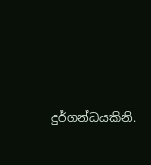දුර්ගන්ධයකිනි.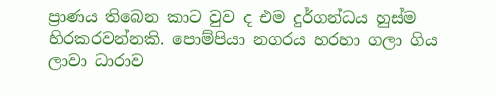ප්‍රාණය තිබෙන කාට වුව ද එම දුර්ගන්ධය හුස්ම හිරකරවන්නකි. පොම්පියා නගරය හරහා ගලා ගිය ලාවා ධාරාව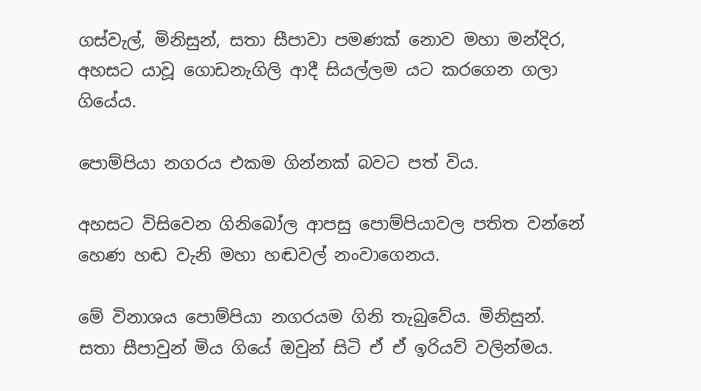ගස්වැල්, මිනිසුන්, සතා සීපාවා පමණක් නොව මහා මන්දිර, අහසට යාවූ ගොඩනැගිලි ආදී සියල්ලම යට කරගෙන ගලා ගියේය.

පොම්පියා නගරය එකම ගින්නක් බවට පත් විය.

අහසට විසිවෙන ගිනිබෝල ආපසු පොම්පියාවල පතිත වන්නේ හෙණ හඬ වැනි මහා හඬවල් නංවාගෙනය.

මේ විනාශය පොම්පියා නගරයම ගිනි තැබුවේය. මිනිසුන්. සතා සීපාවුන් මිය ගියේ ඔවුන් සිටි ඒ ඒ ඉරියව් වලින්මය.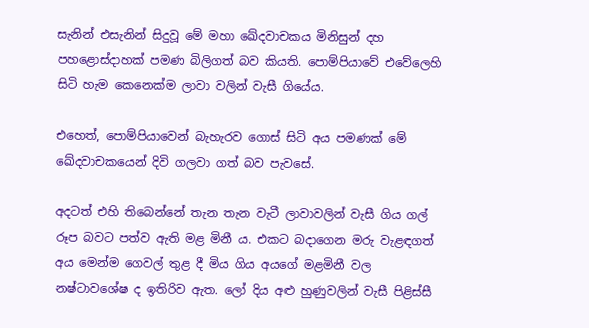සැනින් එසැනින් සිදුවූ මේ මහා ඛේදවාචකය මිනිසුන් දහ පහළොස්දාහක් පමණ බිලිගත් බව කියති. පොම්පියාවේ එවේලෙහි සිටි හැම කෙනෙක්ම ලාවා වලින් වැසී ගියේය.

එහෙත්, පොම්පියාවෙන් බැහැරව ගොස් සිටි අය පමණක් මේ ඛේදවාචකයෙන් දිවි ගලවා ගත් බව පැවසේ.

අදටත් එහි තිබෙන්නේ තැන තැන වැටී ලාවාවලින් වැසී ගිය ගල් රූප බවට පත්ව ඇති මළ මිනී ය. එකට බදාගෙන මරු වැළඳගත් අය මෙන්ම ගෙවල් තුළ දී මිය ගිය අයගේ මළමිනී වල නෂ්ටාවශේෂ ද ඉතිරිව ඇත. ලෝ දිය අළු හුණුවලින් වැසී පිළිස්සී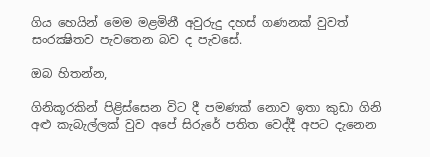ගිය හෙයින් මෙම මළමිනී අවුරුදු දහස් ගණනක් වුවත් සංරක්‍ෂිතව පැවතෙන බව ද පැවසේ.

ඔබ හිතන්න,

ගිනිකූරකින් පිළිස්සෙන විට දී පමණක් නොව ඉතා කුඩා ගිනි අළු කැබැල්ලක් වුව අපේ සිරුරේ පතිත වෙද්දී අපට දැනෙන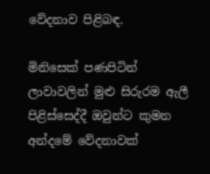වේදනාව පිළිබඳ.

මිනිසෙක් පණපිටින් ලාවාවලින් මුළු සිරුරම ඇලී පිළිස්සෙද්දී ඔවුන්ට කුමන අන්දමේ වේදනාවක්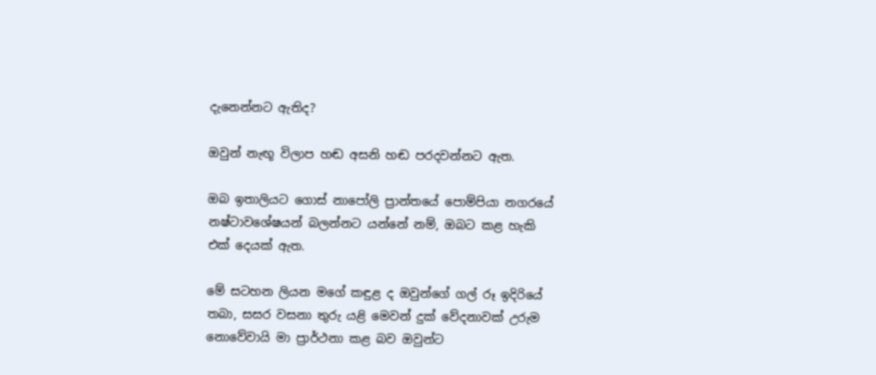දැනෙන්නට ඇතිද?

ඔවුන් නැඟූ විලාප හඬ අසනි හඬ පරදවන්නට ඇත.

ඔබ ඉතාලියට ගොස් නාපෝලි ප්‍රාන්තයේ පොම්පියා නගරයේ නෂ්ටාවශේෂයන් බලන්නට යන්නේ නම්, ඔබට කළ හැකි එක් දෙයක් ඇත.

මේ සටහන ලියන මගේ කඳුළ ද ඔවුන්ගේ ගල් රූ ඉදිරියේ තබා, සසර වසනා තුරු යළි මෙවන් දුක් වේදනාවක් උරුම නොවේවායි මා ප්‍රාර්ථනා කළ බව ඔවුන්ට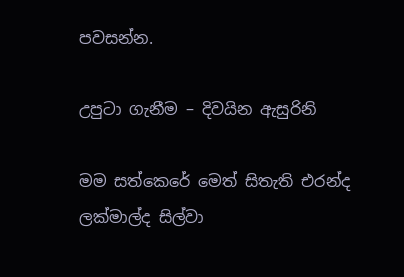පවසන්න.

උපුටා ගැනීම – දිවයින ඇසුරිනි

මම සත්කෙරේ මෙත් සිතැති එරන්ද ලක්මාල්ද සිල්වා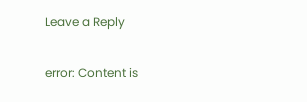Leave a Reply

error: Content is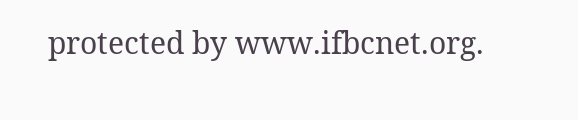protected by www.ifbcnet.org.